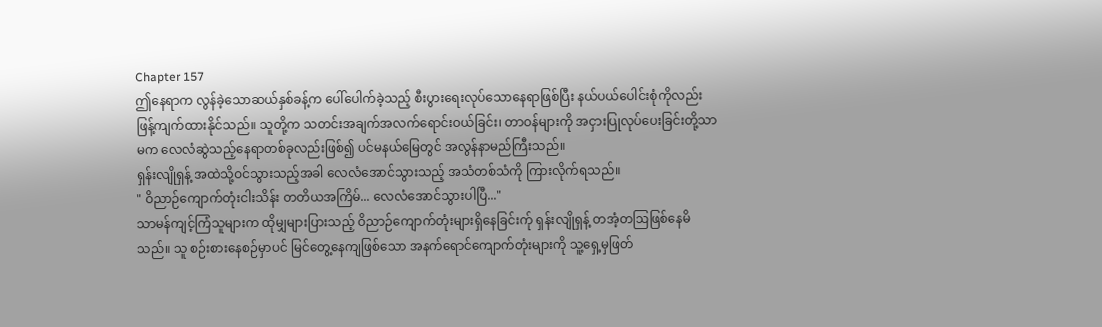Chapter 157
ဤနေရာက လွန်ခဲ့သောဆယ်နှစ်ခန့်က ပေါ်ပေါက်ခဲ့သည့် စီးပွားရေးလုပ်သောနေရာဖြစ်ပြီး နယ်ပယ်ပေါင်းစုံကိုလည်း ဖြန့်ကျက်ထားနိုင်သည်။ သူတို့က သတင်းအချက်အလက်ရောင်းဝယ်ခြင်း၊ တာဝန်များကို အငှားပြုလုပ်ပေးခြင်းတို့သာမက လေလံဆွဲသည့်နေရာတစ်ခုလည်းဖြစ်၍ ပင်မနယ်မြေတွင် အလွန်နာမည်ကြီးသည်။
ရှန်းလျိုရှန့် အထဲသို့ဝင်သွားသည့်အခါ လေလံအောင်သွားသည့် အသံတစ်သံကို ကြားလိုက်ရသည်။
" ဝိညာဉ်ကျောက်တုံးငါးသိန်း တတိယအကြိမ်... လေလံအောင်သွားပါပြီ..."
သာမန်ကျင့်ကြံသူများက ထိုမျှများပြားသည့် ဝိညာဉ်ကျောက်တုံးများရှိနေခြင်းက်ု ရှန်းလျိုရှန့် တအံ့တဩဖြစ်နေမိသည်။ သူ စဉ်းစားနေစဉ်မှာပင် မြင်တွေ့နေကျဖြစ်သော အနက်ရောင်ကျောက်တုံးများကို သူ့ရှေ့မှဖြတ်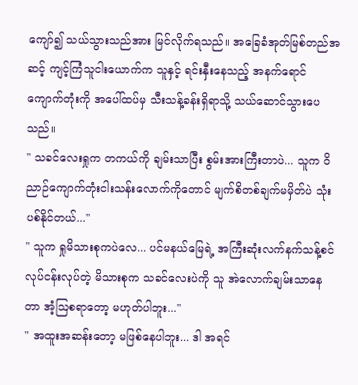ကျော်၍ သယ်သွားသည်အား မြင်လိုက်ရသည်။ အခြေခံအုတ်မြစ်တည်အဆင့် ကျင့်ကြံသူငါးယောက်က သူနှင့် ရင်းနှီးနေသည့် အနက်ရောင်ကျောက်တုံးကို အပေါ်ထပ်မှ သီးသန့်ခန်းရှိရာသို့ သယ်ဆောင်သွားပေသည်။
" သခင်လေးရှုက တကယ်ကို ချမ်းသာပြီး စွမ်းအားကြီးတာပဲ... သူက ဝိညာဉ်ကျောက်တုံးငါးသန်းလောက်ကိုတောင် မျက်စိတစ်ချက်မမှိတ်ပဲ သုံးပစ်နိုင်တယ်..."
" သူက ရှုမိသားစုကပဲလေ... ပင်မနယ်မြေရဲ့ အကြီးဆုံးလက်နက်သန့်စင်လုပ်ငန်းလုပ်တဲ့ မိသားစုက သခင်လေးပဲကို သူ အဲလောက်ချမ်းသာနေတာ အံ့ဩစရာတော့ မဟုတ်ပါဘူး..."
" အထူးအဆန်းတော့ မဖြစ်နေပါဘူး... ဒါ အရင်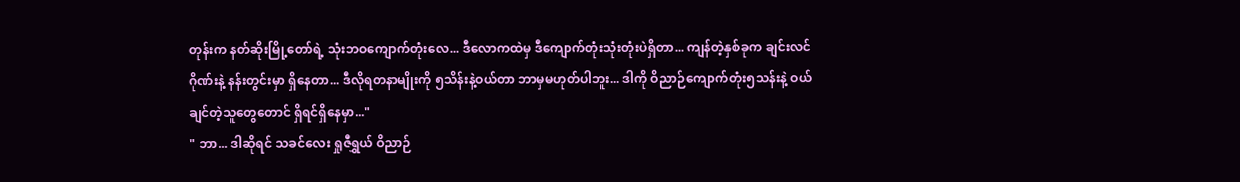တုန်းက နတ်ဆိုးမြို့တော်ရဲ့ သုံးဘဝကျောက်တုံးလေ... ဒီလောကထဲမှ ဒီကျောက်တုံးသုံးတုံးပဲရှိတာ... ကျန်တဲ့နှစ်ခုက ချင်းလင်ဂိုဏ်းနဲ့ နန်းတွင်းမှာ ရှိနေတာ... ဒီလိုရတနာမျိုးကို ၅သိန်းနဲ့ဝယ်တာ ဘာမှမဟုတ်ပါဘူး... ဒါကို ဝိညာဉ်ကျောက်တုံး၅သန်းနဲ့ ဝယ်ချင်တဲ့သူတွေတောင် ရှိရင်ရှိနေမှာ..."
" ဘာ... ဒါဆိုရင် သခင်လေး ရှုဇီရွှယ် ဝိညာဉ်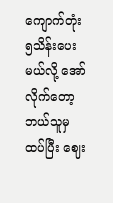ကျောက်တုံး၅သိန်းပေးမယ်လို့ အော်လိုက်တော့ ဘယ်သူမှ ထပ်ပြီး ဈေး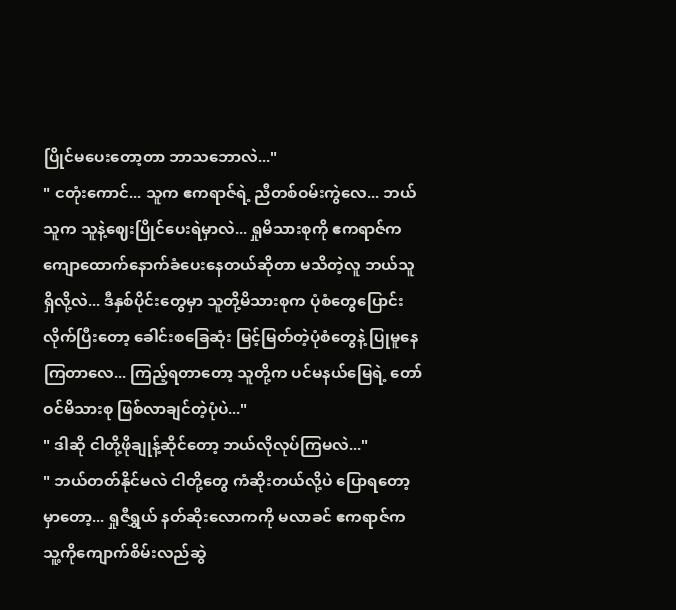ပြိုင်မပေးတော့တာ ဘာသဘောလဲ..."
" ငတုံးကောင်... သူက ဧကရာဇ်ရဲ့ ညီတစ်ဝမ်းကွဲလေ... ဘယ်သူက သူနဲ့ဈေးပြိုင်ပေးရဲမှာလဲ... ရှုမိသားစုကို ဧကရာဇ်က ကျောထောက်နောက်ခံပေးနေတယ်ဆိုတာ မသိတဲ့လူ ဘယ်သူရှိလို့လဲ... ဒီနှစ်ပိုင်းတွေမှာ သူတို့မိသားစုက ပုံစံတွေပြောင်းလိုက်ပြီးတော့ ခေါင်းစခြေဆုံး မြင့်မြတ်တဲ့ပုံစံတွေနဲ့ ပြုမူနေကြတာလေ... ကြည့်ရတာတော့ သူတို့က ပင်မနယ်မြေရဲ့ တော်ဝင်မိသားစု ဖြစ်လာချင်တဲ့ပုံပဲ..."
" ဒါဆို ငါတို့ဖိုချုန့်ဆိုင်တော့ ဘယ်လိုလုပ်ကြမလဲ..."
" ဘယ်တတ်နိုင်မလဲ ငါတို့တွေ ကံဆိုးတယ်လို့ပဲ ပြောရတော့မှာတော့... ရှုဇီရွှယ် နတ်ဆိုးလောကကို မလာခင် ဧကရာဇ်က သူ့ကိုကျောက်စိမ်းလည်ဆွဲ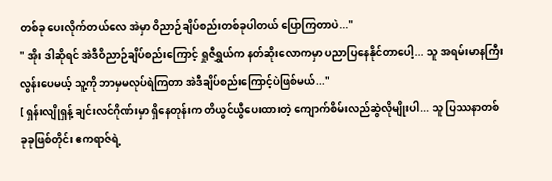တစ်ခု ပေးလိုက်တယ်လေ အဲမှာ ဝိညာဉ်ချိပ်စည်းတစ်ခုပါတယ် ပြောကြတာပဲ..."
" အိုး ဒါဆိုရင် အဲဒီဝိညာဉ်ချိပ်စည်းကြောင့် ရှုဇီရွှယ်က နတ်ဆိုးလောကမှာ ပညာပြနေနိုင်တာပေါ့... သူ အရမ်းမာနကြီးလွန်းပေမယ့် သူ့ကို ဘာမှမလုပ်ရဲကြတာ အဲဒီချိပ်စည်းကြောင့်ပဲဖြစ်မယ်..."
[ ရှန်းလျိုရှန့် ချင်းလင်ဂိုဏ်းမှာ ရှိနေတုန်းက တိယွင်ယွီပေးထားတဲ့ ကျောက်စိမ်းလည်ဆွဲလိုမျိုးပါ... သူ ပြဿနာတစ်ခုခုဖြစ်တိုင်း ဧကရာဇ်ရဲ့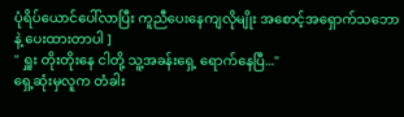ပုံရိပ်ယောင်ပေါ်လာပြီး ကူညီပေးနေကျလိုမျိုး အစောင့်အရှောက်သဘောနဲ့ ပေးထားတာပါ ]
" ရှူး တိုးတိုးနေ ငါတို့ သူ့အခန်းရှေ့ ရောက်နေပြီ..."
ရှေ့ဆုံးမှလူက တံခါး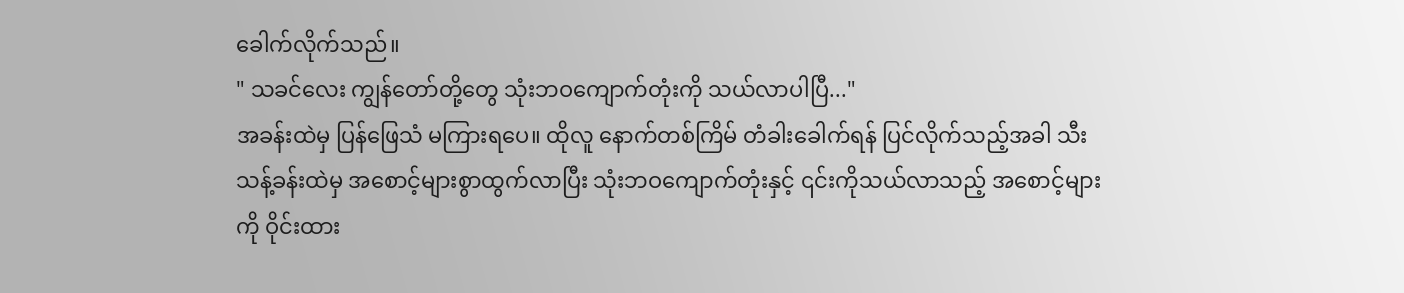ခေါက်လိုက်သည်။
" သခင်လေး ကျွန်တော်တို့တွေ သုံးဘဝကျောက်တုံးကို သယ်လာပါပြီ..."
အခန်းထဲမှ ပြန်ဖြေသံ မကြားရပေ။ ထိုလူ နောက်တစ်ကြိမ် တံခါးခေါက်ရန် ပြင်လိုက်သည့်အခါ သီးသန့်ခန်းထဲမှ အစောင့်များစွာထွက်လာပြီး သုံးဘဝကျောက်တုံးနှင့် ၎င်းကိုသယ်လာသည့် အစောင့်များကို ဝိုင်းထား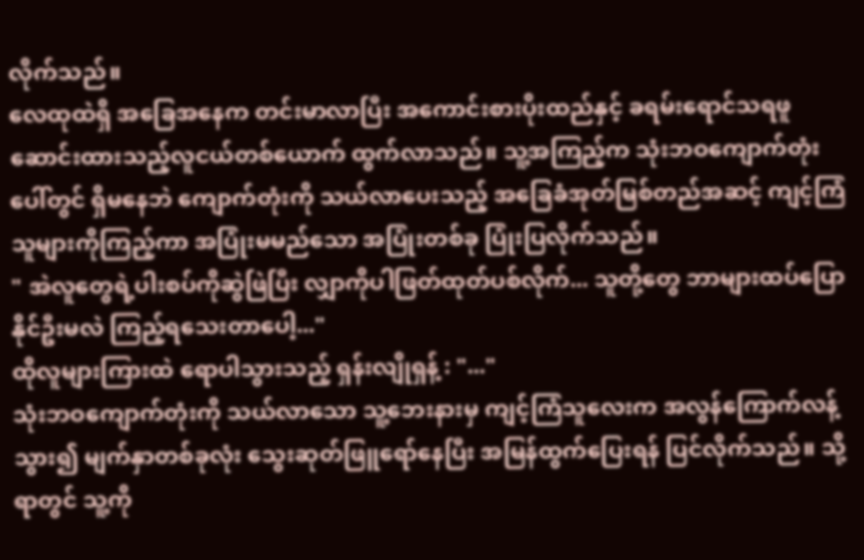လိုက်သည်။
လေထုထဲရှိ အခြေအနေက တင်းမာလာပြီး အကောင်းစားပိုးထည်နှင့် ခရမ်းရောင်သရဖူဆောင်းထားသည့်လူငယ်တစ်ယောက် ထွက်လာသည်။ သူ့အကြည့်က သုံးဘဝကျောက်တုံးပေါ်တွင် ရှိမနေဘဲ ကျောက်တုံးကို သယ်လာပေးသည့် အခြေခံအုတ်မြစ်တည်အဆင့် ကျင့်ကြံသူများကိုကြည့်ကာ အပြုံးမမည်သော အပြုံးတစ်ခု ပြုံးပြလိုက်သည်။
" အဲလူတွေရဲ့ပါးစပ်ကိုဆွဲဖြဲပြီး လျှာကိုပါဖြတ်ထုတ်ပစ်လိုက်... သူတို့တွေ ဘာများထပ်ပြောနိုင်ဦးမလဲ ကြည့်ရသေးတာပေါ့..."
ထိုလူများကြားထဲ ရောပါသွားသည့် ရှန်းလျိုရှန့် : "..."
သုံးဘဝကျောက်တုံးကို သယ်လာသော သူ့ဘေးနားမှ ကျင့်ကြံသူလေးက အလွန်ကြောက်လန့်သွား၍ မျက်နှာတစ်ခုလုံး သွေးဆုတ်ဖြူရော်နေပြီး အမြန်ထွက်ပြေးရန် ပြင်လိုက်သည်။ သို့ရာတွင် သူ့ကို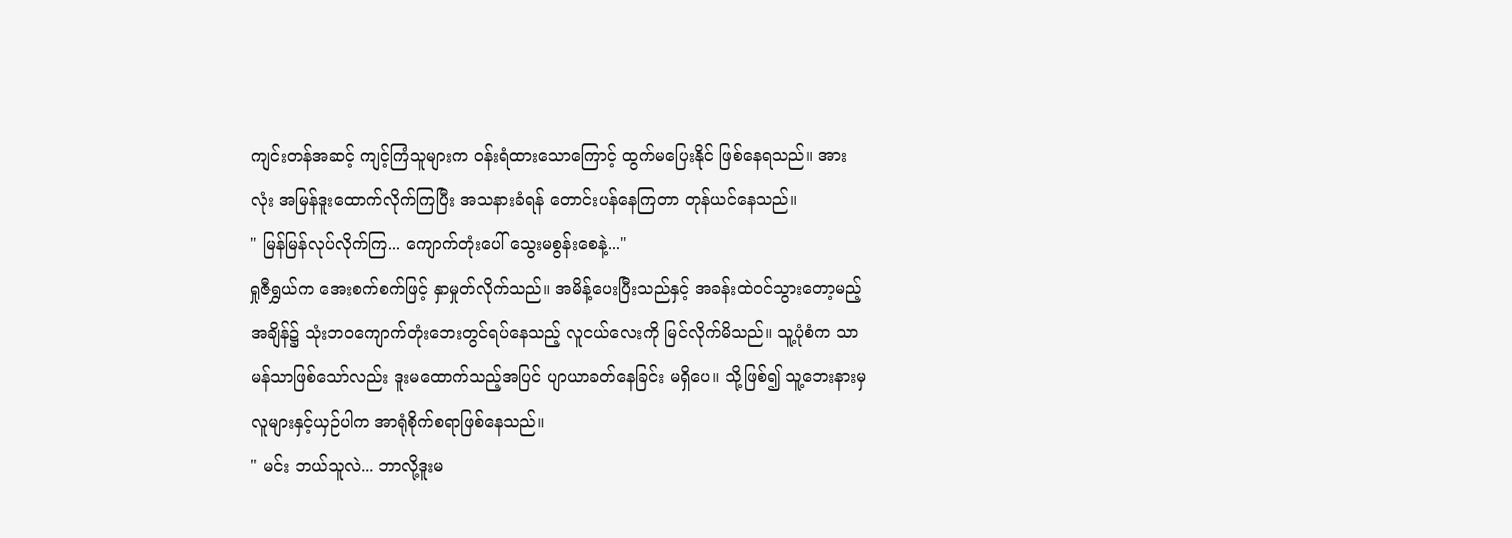ကျင်းတန်အဆင့် ကျင့်ကြံသူများက ဝန်းရံထားသောကြောင့် ထွက်မပြေးနိုင် ဖြစ်နေရသည်။ အားလုံး အမြန်ဒူးထောက်လိုက်ကြပြီး အသနားခံရန် တောင်းပန်နေကြတာ တုန်ယင်နေသည်။
" မြန်မြန်လုပ်လိုက်ကြ... ကျောက်တုံးပေါ် သွေးမစွန်းစေနဲ့..."
ရှုဇီရွှယ်က အေးစက်စက်ဖြင့် နှာမှုတ်လိုက်သည်။ အမိန့်ပေးပြီးသည်နှင့် အခန်းထဲဝင်သွားတော့မည့်အချိန်၌ သုံးဘဝကျောက်တုံးဘေးတွင်ရပ်နေသည့် လူငယ်လေးကို မြင်လိုက်မိသည်။ သူ့ပုံစံက သာမန်သာဖြစ်သော်လည်း ဒူးမထောက်သည့်အပြင် ပျာယာခတ်နေခြင်း မရှိပေ။ သို့ဖြစ်၍ သူ့ဘေးနားမှလူများနှင့်ယှဉ်ပါက အာရုံစိုက်စရာဖြစ်နေသည်။
" မင်း ဘယ်သူလဲ... ဘာလို့ဒူးမ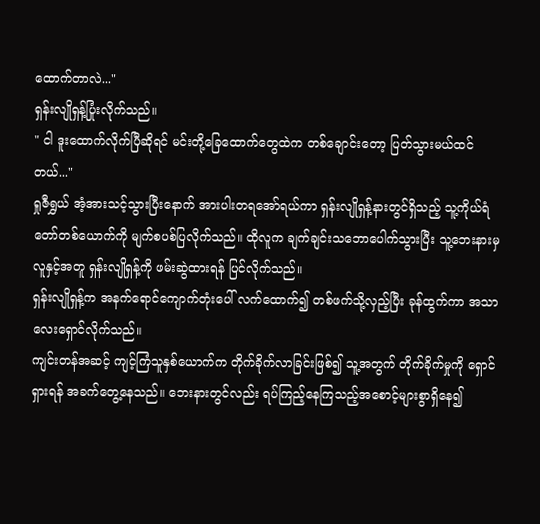ထောက်တာလဲ..."
ရှန်းလျိုရှန့်ပြုံးလိုက်သည်။
" ငါ ဒူးထောက်လိုက်ပြီဆိုရင် မင်းတို့ခြေထောက်တွေထဲက တစ်ချောင်းတော့ ပြတ်သွားမယ်ထင်တယ်..."
ရှုဇီရွှယ် အံ့အားသင့်သွားပြီးနောက် အားပါးတရအော်ရယ်ကာ ရှန်းလျိုရှန့်နားတွင်ရှိသည့် သူ့ကိုယ်ရံတော်တစ်ယောက်ကို မျက်စပစ်ပြလိုက်သည်။ ထိုလူက ချက်ချင်းသဘောပေါက်သွားပြီး သူ့ဘေးနားမှလူနှင့်အတူ ရှန်းလျိုရှန့်ကို ဖမ်းဆွဲထားရန် ပြင်လိုက်သည်။
ရှန်းလျိုရှန့်က အနက်ရောင်ကျောက်တုံးပေါ် လက်ထောက်၍ တစ်ဖက်သို့လှည့်ပြီး ခုန်ထွက်ကာ အသာလေးရှောင်လိုက်သည်။
ကျင်းတန်အဆင့် ကျင့်ကြံသူနှစ်ယောက်က တိုက်ခိုက်လာခြင်းဖြစ်၍ သူ့အတွက် တိုက်ခိုက်မှုကို ရှောင်ရှားရန် အခက်တွေ့နေသည်။ ဘေးနားတွင်လည်း ရပ်ကြည့်နေကြသည့်အစောင့်များစွာရှိနေ၍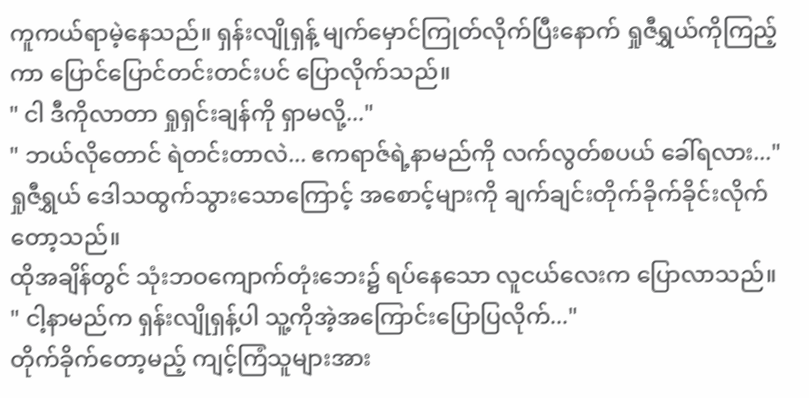ကူကယ်ရာမဲ့နေသည်။ ရှန်းလျိုရှန့် မျက်မှောင်ကြုတ်လိုက်ပြီးနောက် ရှုဇီရွှယ်ကိုကြည့်ကာ ပြောင်ပြောင်တင်းတင်းပင် ပြောလိုက်သည်။
" ငါ ဒီကိုလာတာ ရှုရှင်းချန်ကို ရှာမလို့..."
" ဘယ်လိုတောင် ရဲတင်းတာလဲ... ဧကရာဇ်ရဲ့နာမည်ကို လက်လွတ်စပယ် ခေါ်ရလား..."
ရှုဇီရွှယ် ဒေါသထွက်သွားသောကြောင့် အစောင့်များကို ချက်ချင်းတိုက်ခိုက်ခိုင်းလိုက်တော့သည်။
ထိုအချိန်တွင် သုံးဘဝကျောက်တုံးဘေး၌ ရပ်နေသော လူငယ်လေးက ပြောလာသည်။
" ငါ့နာမည်က ရှန်းလျိုရှန့်ပါ သူ့ကိုအဲ့အကြောင်းပြောပြလိုက်..."
တိုက်ခိုက်တော့မည့် ကျင့်ကြံသူများအား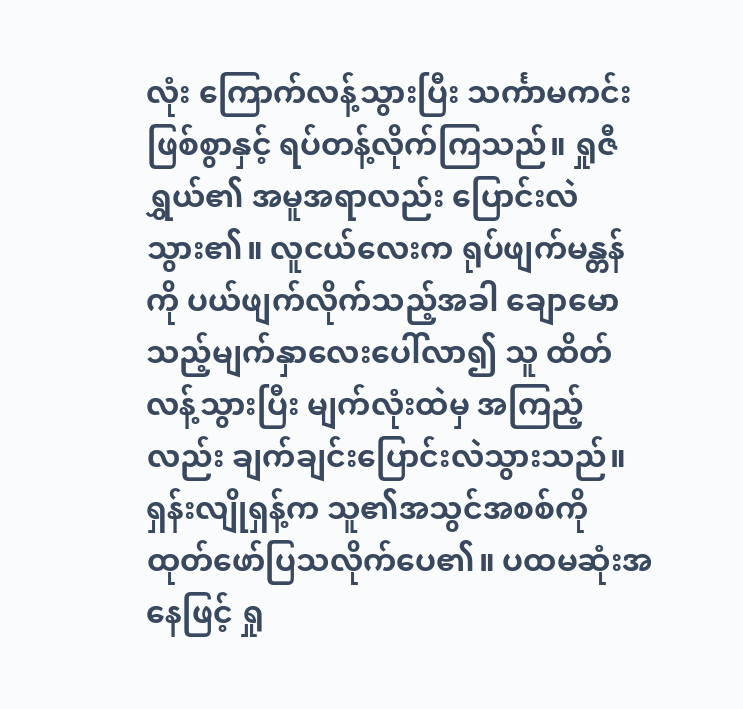လုံး ကြောက်လန့်သွားပြီး သင်္ကာမကင်းဖြစ်စွာနှင့် ရပ်တန့်လိုက်ကြသည်။ ရှုဇီရွှယ်၏ အမူအရာလည်း ပြောင်းလဲသွား၏။ လူငယ်လေးက ရုပ်ဖျက်မန္တန်ကို ပယ်ဖျက်လိုက်သည့်အခါ ချောမောသည့်မျက်နှာလေးပေါ်လာ၍ သူ ထိတ်လန့်သွားပြီး မျက်လုံးထဲမှ အကြည့်လည်း ချက်ချင်းပြောင်းလဲသွားသည်။
ရှန်းလျိုရှန့်က သူ၏အသွင်အစစ်ကို ထုတ်ဖော်ပြသလိုက်ပေ၏။ ပထမဆုံးအနေဖြင့် ရှု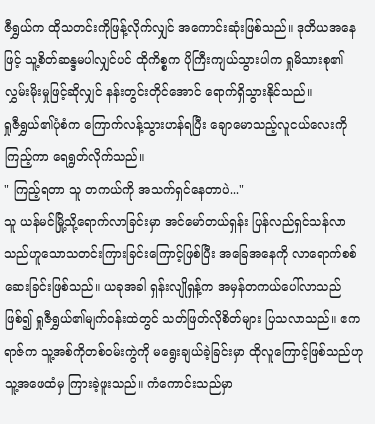ဇီရွှယ်က ထိုသတင်းကိုဖြန့်လိုက်လျှင် အကောင်းဆုံးဖြစ်သည်။ ဒုတိယအနေဖြင့် သူ့စိတ်ဆန္ဒမပါလျှင်ပင် ထိုကိစ္စက ပိုကြီးကျယ်သွားပါက ရှုမိသားစု၏ လွှမ်းမိုးမှုဖြင့်ဆိုလျှင် နန်းတွင်းတိုင်အောင် ရောက်ရှိသွားနိုင်သည်။
ရှုဇီရွှယ်၏ပုံစံက ကြောက်လန့်သွားဟန်ရပြီး ချောမောသည့်လူငယ်လေးကိုကြည့်ကာ ရေရွတ်လိုက်သည်။
" ကြည့်ရတာ သူ တကယ်ကို အသက်ရှင်နေတာပဲ..."
သူ ယန်မင်မြို့သို့ရောက်လာခြင်းမှာ အင်မော်တယ်ရှန်း ပြန်လည်ရှင်သန်လာသည်ဟူသောသတင်းကြားခြင်းကြောင့်ဖြစ်ပြီး အခြေအနေကို လာရောက်စစ်ဆေးခြင်းဖြစ်သည်။ ယခုအခါ ရှန်းလျိုရှန့်က အမှန်တကယ်ပေါ်လာသည်ဖြစ်၍ ရှုဇီရွှယ်၏မျက်ဝန်းထဲတွင် သတ်ဖြတ်လိုစိတ်များ ပြသလာသည်။ ဧကရာဇ်က သူ့အစ်ကိုတစ်ဝမ်းကွဲကို မရွေးချယ်ခဲ့ခြင်းမှာ ထိုလူကြောင့်ဖြစ်သည်ဟု သူ့အဖေထံမှ ကြားခဲ့ဖူးသည်။ ကံကောင်းသည်မှာ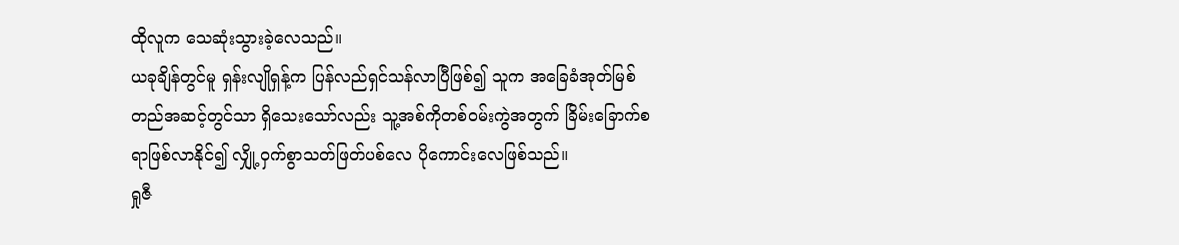ထိုလူက သေဆုံးသွားခဲ့လေသည်။
ယခုချိန်တွင်မူ ရှန်းလျိုရှန့်က ပြန်လည်ရှင်သန်လာပြီဖြစ်၍ သူက အခြေခံအုတ်မြစ်တည်အဆင့်တွင်သာ ရှိသေးသော်လည်း သူ့အစ်ကိုတစ်ဝမ်းကွဲအတွက် ခြိမ်းခြောက်စရာဖြစ်လာနိုင်၍ လျှို့ဝှက်စွာသတ်ဖြတ်ပစ်လေ ပိုကောင်းလေဖြစ်သည်။
ရှုဇီ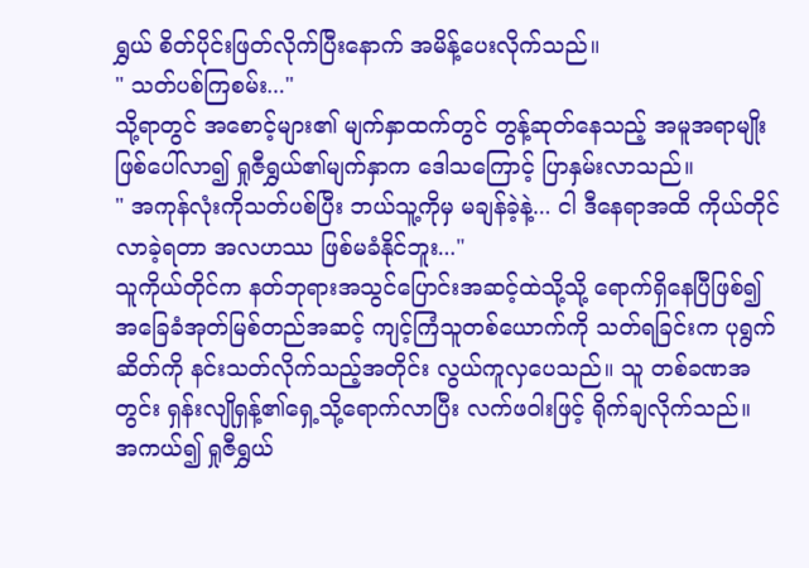ရွှယ် စိတ်ပိုင်းဖြတ်လိုက်ပြီးနောက် အမိန့်ပေးလိုက်သည်။
" သတ်ပစ်ကြစမ်း..."
သို့ရာတွင် အစောင့်များ၏ မျက်နှာထက်တွင် တွန့်ဆုတ်နေသည့် အမူအရာမျိုး ဖြစ်ပေါ်လာ၍ ရှုဇီရွှယ်၏မျက်နှာက ဒေါသကြောင့် ပြာနှမ်းလာသည်။
" အကုန်လုံးကိုသတ်ပစ်ပြီး ဘယ်သူ့ကိုမှ မချန်ခဲ့နဲ့... ငါ ဒီနေရာအထိ ကိုယ်တိုင်လာခဲ့ရတာ အလဟဿ ဖြစ်မခံနိုင်ဘူး..."
သူကိုယ်တိုင်က နတ်ဘုရားအသွင်ပြောင်းအဆင့်ထဲသို့သို့ ရောက်ရှိနေပြီဖြစ်၍ အခြေခံအုတ်မြစ်တည်အဆင့် ကျင့်ကြံသူတစ်ယောက်ကို သတ်ရခြင်းက ပုရွက်ဆိတ်ကို နင်းသတ်လိုက်သည့်အတိုင်း လွယ်ကူလှပေသည်။ သူ တစ်ခဏအတွင်း ရှန်းလျိုရှန့်၏ရှေ့သို့ရောက်လာပြီး လက်ဖဝါးဖြင့် ရိုက်ချလိုက်သည်။
အကယ်၍ ရှုဇီရွှယ်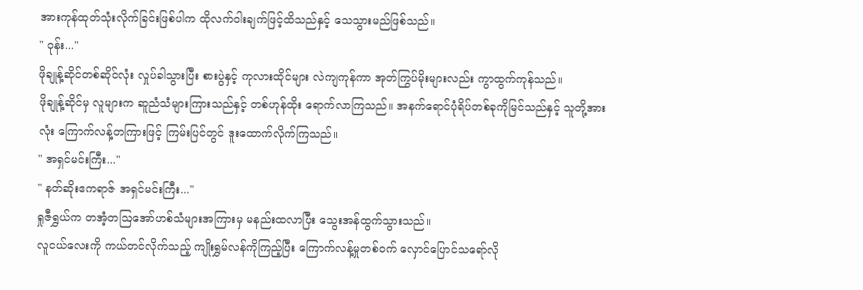အားကုန်ထုတ်သုံးလိုက်ခြင်းဖြစ်ပါက ထိုလက်ဝါးချက်ဖြင့်ထိသည်နှင့် သေသွားမည်ဖြစ်သည်။
" ဝုန်း..."
ဖိုချုန့်ဆိုင်တစ်ဆိုင်လုံး လှုပ်ခါသွားပြီး စားပွဲနှင့် ကုလားထိုင်များ လဲကျကုန်ကာ အုတ်ကြွပ်မိုးများလည်း ကွာထွက်ကုန်သည်။
ဖိုချုန့်ဆိုင်မှ လူများက ဆူညံသံများကြားသည်နှင့် တစ်ဟုန်ထိုး ရောက်လာကြသည်။ အနက်ရောင်ပုံရိပ်တစ်ခုကိုမြင်သည်နှင့် သူတို့အားလုံး ကြောက်လန့်တကြားဖြင့် ကြမ်းပြင်တွင် ဒူးထောက်လိုက်ကြသည်။
" အရှင်မင်းကြီး..."
" နတ်ဆိုးဧကရာဇ် အရှင်မင်းကြီး..."
ရှုဇီရွှယ်က တအံ့တဩအော်ဟစ်သံများအကြားမှ မနည်းထလာပြီး သွေးအန်ထွက်သွားသည်။
လူငယ်လေးကို ကယ်တင်လိုက်သည့် ကျိုးရွှမ်လန်ကိုကြည့်ပြီး ကြောက်လန့်မှုတစ်ဝက် လှောင်ပြောင်သရော်လို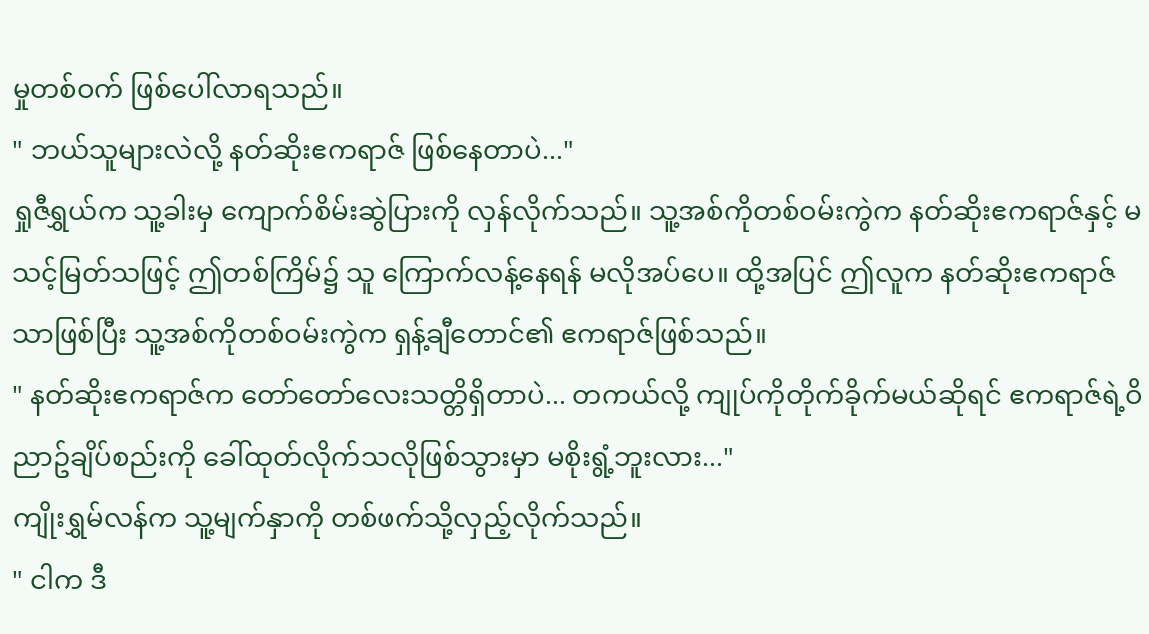မှုတစ်ဝက် ဖြစ်ပေါ်လာရသည်။
" ဘယ်သူများလဲလို့ နတ်ဆိုးဧကရာဇ် ဖြစ်နေတာပဲ..."
ရှုဇီရွှယ်က သူ့ခါးမှ ကျောက်စိမ်းဆွဲပြားကို လှန်လိုက်သည်။ သူ့အစ်ကိုတစ်ဝမ်းကွဲက နတ်ဆိုးဧကရာဇ်နှင့် မသင့်မြတ်သဖြင့် ဤတစ်ကြိမ်၌ သူ ကြောက်လန့်နေရန် မလိုအပ်ပေ။ ထို့အပြင် ဤလူက နတ်ဆိုးဧကရာဇ်သာဖြစ်ပြီး သူ့အစ်ကိုတစ်ဝမ်းကွဲက ရှန့်ချီတောင်၏ ဧကရာဇ်ဖြစ်သည်။
" နတ်ဆိုးဧကရာဇ်က တော်တော်လေးသတ္တိရှိတာပဲ... တကယ်လို့ ကျုပ်ကိုတိုက်ခိုက်မယ်ဆိုရင် ဧကရာဇ်ရဲ့ဝိညာဥ်ချိပ်စည်းကို ခေါ်ထုတ်လိုက်သလိုဖြစ်သွားမှာ မစိုးရွံ့ဘူးလား..."
ကျိုးရွှမ်လန်က သူ့မျက်နှာကို တစ်ဖက်သို့လှည့်လိုက်သည်။
" ငါက ဒီ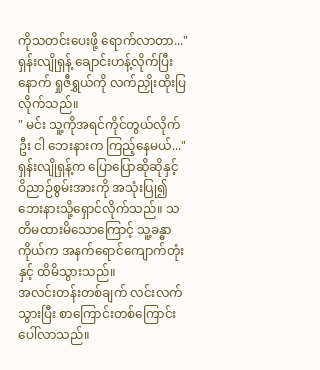ကိုသတင်းပေးဖို့ ရောက်လာတာ..."
ရှန်းလျိုရှန့် ချောင်းဟန့်လိုက်ပြီးနောက် ရှုဇီရွှယ်ကို လက်ညှိုးထိုးပြလိုက်သည်။
" မင်း သူ့ကိုအရင်ကိုင်တွယ်လိုက်ဦး ငါ ဘေးနားက ကြည့်နေမယ်..."
ရှန်းလျိုရှန့်က ပြောပြောဆိုဆိုနှင့် ဝိညာဉ်စွမ်းအားကို အသုံးပြု၍ ဘေးနားသို့ရှောင်လိုက်သည်။ သတိမထားမိသောကြောင့် သူ့ခန္ဓာကိုယ်က အနက်ရောင်ကျောက်တုံးနှင့် ထိမိသွားသည်။
အလင်းတန်းတစ်ချက် လင်းလက်သွားပြီး စာကြောင်းတစ်ကြောင်း ပေါ်လာသည်။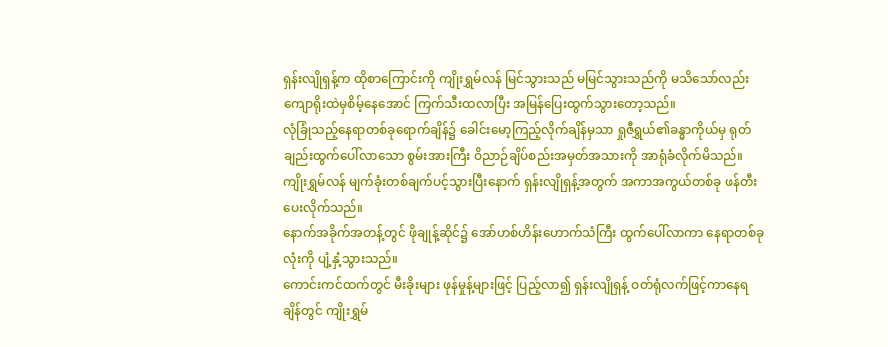ရှန်းလျိုရှန့်က ထိုစာကြောင်းကို ကျိုးရွှမ်လန် မြင်သွားသည် မမြင်သွားသည်ကို မသိသော်လည်း ကျောရိုးထဲမှစိမ့်နေအောင် ကြက်သီးထလာပြီး အမြန်ပြေးထွက်သွားတော့သည်။
လုံခြုံသည့်နေရာတစ်ခုရောက်ချိန်၌ ခေါင်းမော့ကြည့်လိုက်ချိန်မှသာ ရှုဇီရွှယ်၏ခန္ဓာကိုယ်မှ ရုတ်ချည်းထွက်ပေါ်လာသော စွမ်းအားကြီး ဝိညာဉ်ချိပ်စည်းအမှတ်အသားကို အာရုံခံလိုက်မိသည်။ ကျိုးရွှမ်လန် မျက်ခုံးတစ်ချက်ပင့်သွားပြီးနောက် ရှန်းလျိုရှန့်အတွက် အကာအကွယ်တစ်ခု ဖန်တီးပေးလိုက်သည်။
နောက်အခိုက်အတန့်တွင် ဖိုချုန့်ဆိုင်၌ အော်ဟစ်ဟိန်းဟောက်သံကြီး ထွက်ပေါ်လာကာ နေရာတစ်ခုလုံးကို ပျံ့နှံ့သွားသည်။
ကောင်းကင်ထက်တွင် မီးခိုးများ ဖုန်မှုန့်များဖြင့် ပြည့်လာ၍ ရှန်းလျိုရှန့် ဝတ်ရုံလက်ဖြင့်ကာနေရချိန်တွင် ကျိုးရွှမ်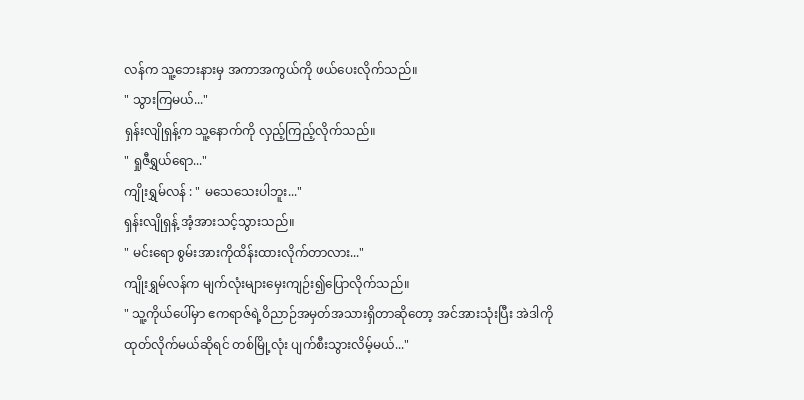လန်က သူ့ဘေးနားမှ အကာအကွယ်ကို ဖယ်ပေးလိုက်သည်။
" သွားကြမယ်..."
ရှန်းလျိုရှန့်က သူ့နောက်ကို လှည့်ကြည့်လိုက်သည်။
" ရှုဇီရွှယ်ရော..."
ကျိုးရွှမ်လန် : " မသေသေးပါဘူး..."
ရှန်းလျိုရှန့် အံ့အားသင့်သွားသည်။
" မင်းရော စွမ်းအားကိုထိန်းထားလိုက်တာလား..."
ကျိုးရွှမ်လန်က မျက်လုံးများမှေးကျဉ်း၍ပြောလိုက်သည်။
" သူ့ကိုယ်ပေါ်မှာ ဧကရာဇ်ရဲ့ဝိညာဉ်အမှတ်အသားရှိတာဆိုတော့ အင်အားသုံးပြီး အဲဒါကိုထုတ်လိုက်မယ်ဆိုရင် တစ်မြို့လုံး ပျက်စီးသွားလိမ့်မယ်..."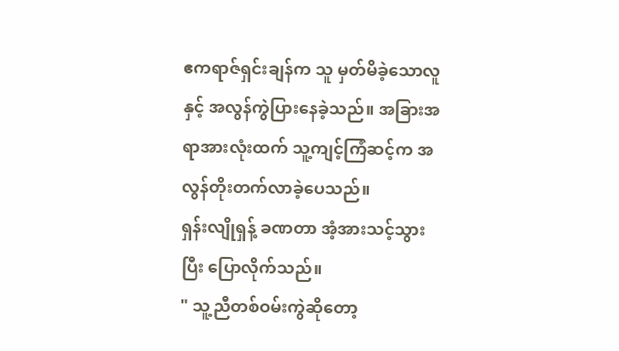ဧကရာဇ်ရှင်းချန်က သူ မှတ်မိခဲ့သောလူနှင့် အလွန်ကွဲပြားနေခဲ့သည်။ အခြားအရာအားလုံးထက် သူ့ကျင့်ကြံဆင့်က အလွန်တိုးတက်လာခဲ့ပေသည်။
ရှန်းလျိုရှန့် ခဏတာ အံ့အားသင့်သွားပြီး ပြောလိုက်သည်။
" သူ့ညီတစ်ဝမ်းကွဲဆိုတော့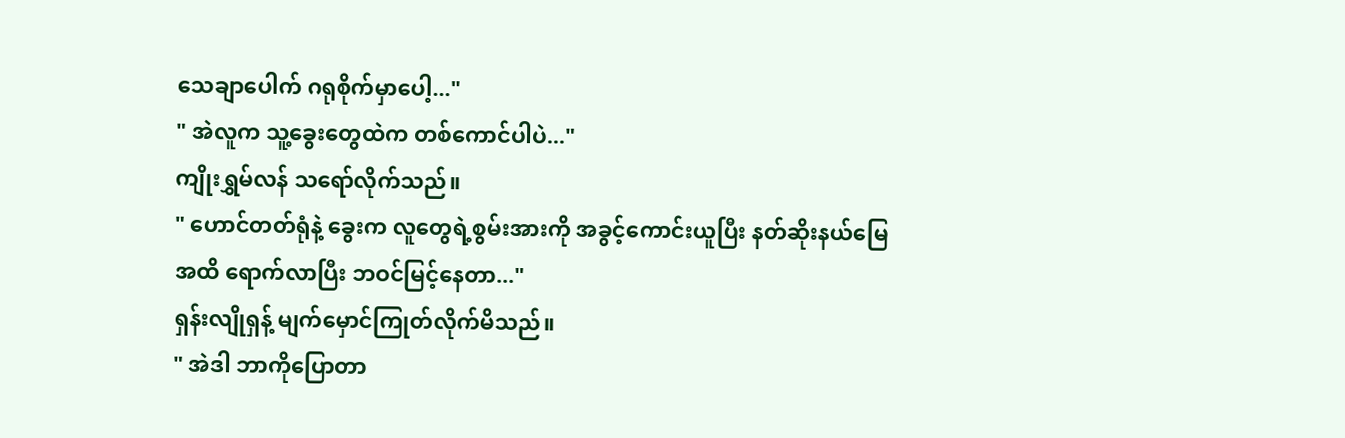သေချာပေါက် ဂရုစိုက်မှာပေါ့..."
" အဲလူက သူ့ခွေးတွေထဲက တစ်ကောင်ပါပဲ..."
ကျိုးရွှမ်လန် သရော်လိုက်သည်။
" ဟောင်တတ်ရုံနဲ့ ခွေးက လူတွေရဲ့စွမ်းအားကို အခွင့်ကောင်းယူပြီး နတ်ဆိုးနယ်မြေအထိ ရောက်လာပြီး ဘဝင်မြင့်နေတာ..."
ရှန်းလျိုရှန့် မျက်မှောင်ကြုတ်လိုက်မိသည်။
" အဲဒါ ဘာကိုပြောတာ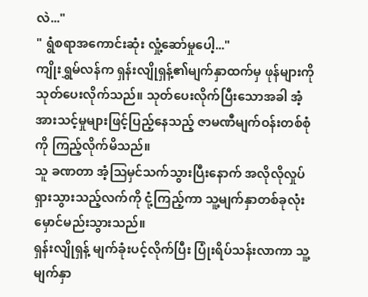လဲ..."
" ရွံစရာအကောင်းဆုံး လှုံ့ဆော်မှုပေါ့..."
ကျိုးရွှမ်လန်က ရှန်းလျိုရှန့်၏မျက်နှာထက်မှ ဖုန်များကို သုတ်ပေးလိုက်သည်။ သုတ်ပေးလိုက်ပြီးသောအခါ အံ့အားသင့်မှုများဖြင့်ပြည့်နေသည့် ဇာမဏီမျက်ဝန်းတစ်စုံကို ကြည့်လိုက်မိသည်။
သူ ခဏတာ အံ့ဩမှင်သက်သွားပြီးနောက် အလိုလိုလှုပ်ရှားသွားသည့်လက်ကို ငုံ့ကြည့်ကာ သူ့မျက်နှာတစ်ခုလုံး မှောင်မည်းသွားသည်။
ရှန်းလျိုရှန့် မျက်ခုံးပင့်လိုက်ပြီး ပြုံးရိပ်သန်းလာကာ သူ့မျက်နှာ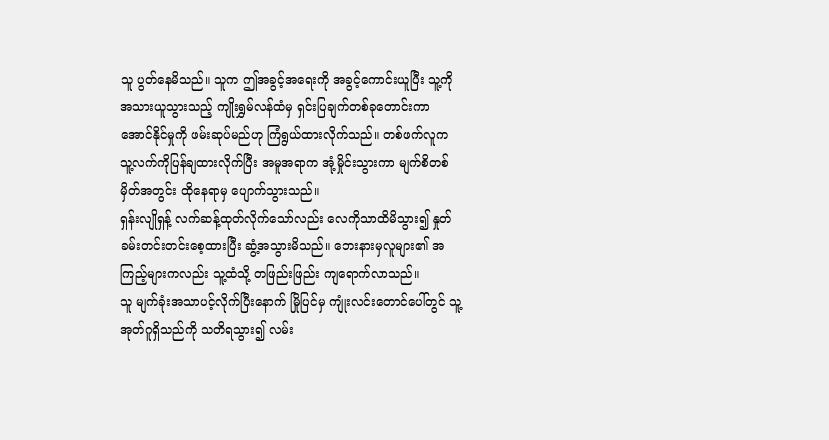သူ ပွတ်နေမိသည်။ သူက ဤအခွင့်အရေးကို အခွင့်ကောင်းယူပြီး သူ့ကိုအသားယူသွားသည့် ကျိုးရွှမ်လန်ထံမှ ရှင်းပြချက်တစ်ခုတောင်းကာ အောင်နိုင်မှုကို ဖမ်းဆုပ်မည်ဟု ကြံရွယ်ထားလိုက်သည်။ တစ်ဖက်လူက သူ့လက်ကိုပြန်ချထားလိုက်ပြီး အမူအရာက အုံ့မှိုင်းသွားကာ မျက်စိတစ်မှိတ်အတွင်း ထိုနေရာမှ ပျောက်သွားသည်။
ရှန်းလျိုရှန့် လက်ဆန့်ထုတ်လိုက်သော်လည်း လေကိုသာထိမိသွား၍ နှုတ်ခမ်းတင်းတင်းစေ့ထားပြီး ဆွံ့အသွားမိသည်။ ဘေးနားမှလူများ၏ အကြည့်များကလည်း သူ့ထံသို့ တဖြည်းဖြည်း ကျရောက်လာသည်။
သူ မျက်ခုံးအသာပင့်လိုက်ပြီးနောက် မြိုပြင်မှ ကျုံးလင်းတောင်ပေါ်တွင် သူ့အုတ်ဂူရှိသည်ကို သတိရသွား၍ လမ်း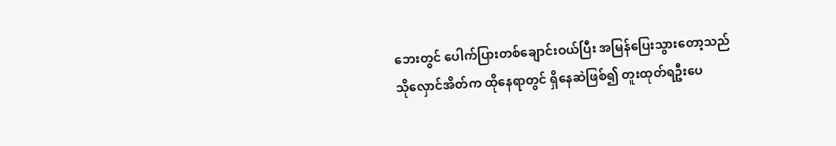ဘေးတွင် ပေါက်ပြားတစ်ချောင်းဝယ်ပြီး အမြန်ပြေးသွားတော့သည်
သိုလှောင်အိတ်က ထိုနေရာတွင် ရှိနေဆဲဖြစ်၍ တူးထုတ်ရဦးပေ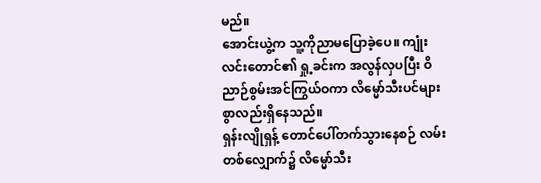မည်။
အောင်းယွဲ့က သူ့ကိုညာမပြောခဲ့ပေ။ ကျုံးလင်းတောင်၏ ရှု့ခင်းက အလွန်လှပပြီး ဝိညာဉ်စွမ်းအင်ကြွယ်ဝကာ လိမ္မော်သီးပင်များစွာလည်းရှိနေသည်။
ရှန်းလျိုရှန့် တောင်ပေါ်တက်သွားနေစဉ် လမ်းတစ်လျှောက်၌ လိမ္မော်သီး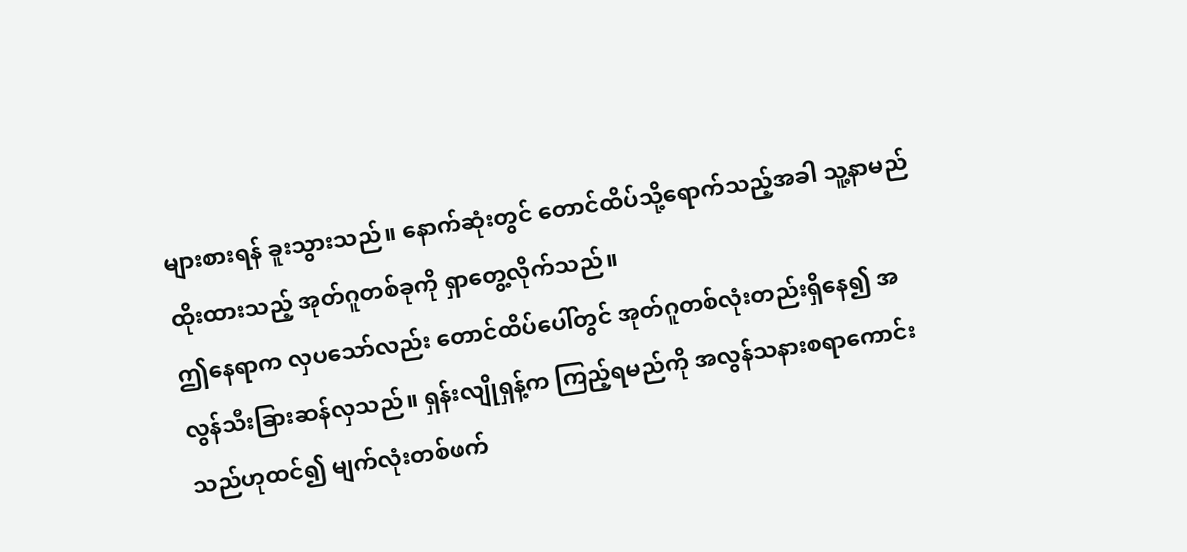များစားရန် ခူးသွားသည်။ နောက်ဆုံးတွင် တောင်ထိပ်သို့ရောက်သည့်အခါ သူ့နာမည်ထိုးထားသည့် အုတ်ဂူတစ်ခုကို ရှာတွေ့လိုက်သည်။
ဤနေရာက လှပသော်လည်း တောင်ထိပ်ပေါ်တွင် အုတ်ဂူတစ်လုံးတည်းရှိနေ၍ အလွန်သီးခြားဆန်လှသည်။ ရှန်းလျိုရှန့်က ကြည့်ရမည်ကို အလွန်သနားစရာကောင်းသည်ဟုထင်၍ မျက်လုံးတစ်ဖက်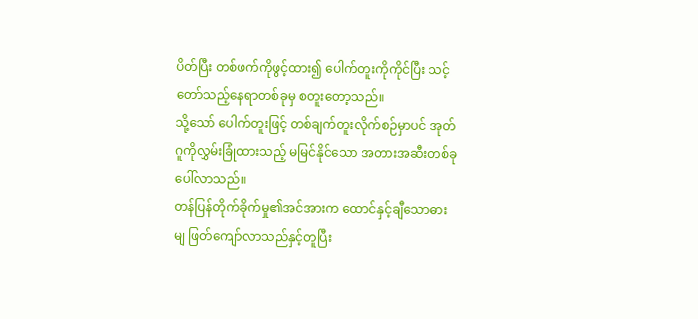ပိတ်ပြီး တစ်ဖက်ကိုဖွင့်ထား၍ ပေါက်တူးကိုကိုင်ပြီး သင့်တော်သည့်နေရာတစ်ခုမှ စတူးတော့သည်။
သို့သော် ပေါက်တူးဖြင့် တစ်ချက်တူးလိုက်စဉ်မှာပင် အုတ်ဂူကိုလွှမ်းခြုံထားသည့် မမြင်နိုင်သော အတားအဆီးတစ်ခုပေါ်လာသည်။
တန်ပြန်တိုက်ခိုက်မှု၏အင်အားက ထောင်နှင့်ချီသောဓားမျ ဖြတ်ကျော်လာသည်နှင့်တူပြီး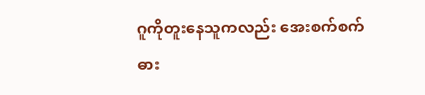ဂူကိုတူးနေသူကလည်း အေးစက်စက်ဓား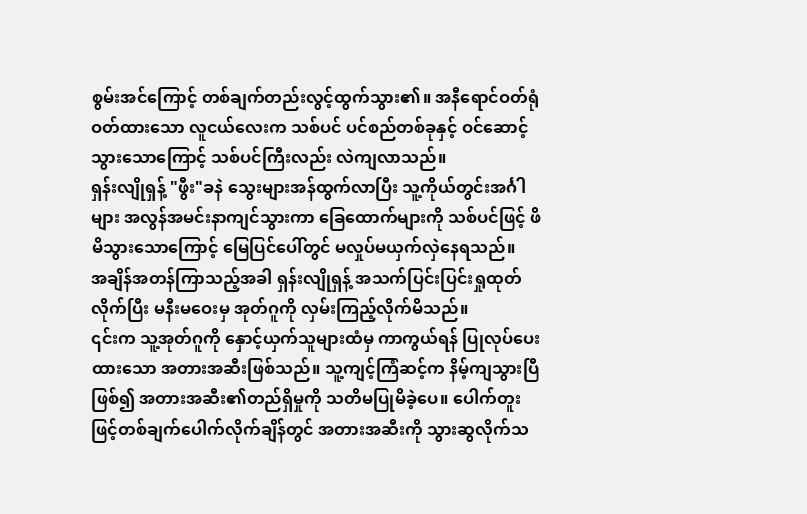စွမ်းအင်ကြောင့် တစ်ချက်တည်းလွင့်ထွက်သွား၏။ အနီရောင်ဝတ်ရုံဝတ်ထားသော လူငယ်လေးက သစ်ပင် ပင်စည်တစ်ခုနှင့် ဝင်ဆောင့်သွားသောကြောင့် သစ်ပင်ကြီးလည်း လဲကျလာသည်။
ရှန်းလျိုရှန့် "ဖွီး"ခနဲ သွေးများအန်ထွက်လာပြီး သူ့ကိုယ်တွင်းအင်္ဂါများ အလွန်အမင်းနာကျင်သွားကာ ခြေထောက်များကို သစ်ပင်ဖြင့် ဖိမိသွားသောကြောင့် မြေပြင်ပေါ်တွင် မလှုပ်မယှက်လှဲနေရသည်။
အချိန်အတန်ကြာသည့်အခါ ရှန်းလျိုရှန့် အသက်ပြင်းပြင်းရှုထုတ်လိုက်ပြီး မနီးမဝေးမှ အုတ်ဂူကို လှမ်းကြည့်လိုက်မိသည်။
၎င်းက သူ့အုတ်ဂူကို နှောင့်ယှက်သူများထံမှ ကာကွယ်ရန် ပြုလုပ်ပေးထားသော အတားအဆီးဖြစ်သည်။ သူ့ကျင့်ကြံဆင့်က နိမ့်ကျသွားပြီဖြစ်၍ အတားအဆီး၏တည်ရှိမှုကို သတိမပြုမိခဲ့ပေ။ ပေါက်တူးဖြင့်တစ်ချက်ပေါက်လိုက်ချိန်တွင် အတားအဆီးကို သွားဆွလိုက်သ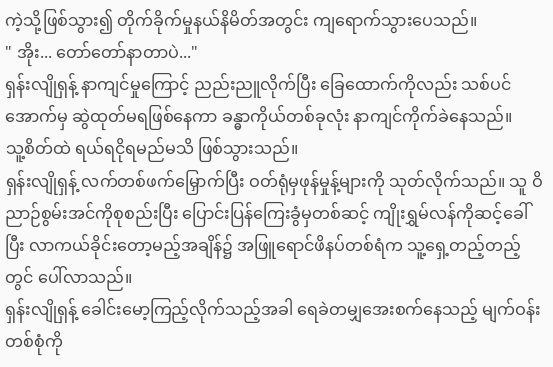ကဲ့သို့ဖြစ်သွား၍ တိုက်ခိုက်မှုနယ်နိမိတ်အတွင်း ကျရောက်သွားပေသည်။
" အိုး... တော်တော်နာတာပဲ..."
ရှန်းလျိုရှန့် နာကျင်မှုကြောင့် ညည်းညူလိုက်ပြီး ခြေထောက်ကိုလည်း သစ်ပင်အောက်မှ ဆွဲထုတ်မရဖြစ်နေကာ ခန္ဓာကိုယ်တစ်ခုလုံး နာကျင်ကိုက်ခဲနေသည်။
သူ့စိတ်ထဲ ရယ်ရငိုရမည်မသိ ဖြစ်သွားသည်။
ရှန်းလျိုရှန့် လက်တစ်ဖက်မြှောက်ပြီး ဝတ်ရုံမှဖုန်မှုန့်များကို သုတ်လိုက်သည်။ သူ ဝိညာဉ်စွမ်းအင်ကိုစုစည်းပြီး ပြောင်းပြန်ကြေးခွံမှတစ်ဆင့် ကျိုးရွှမ်လန်ကိုဆင့်ခေါ်ပြီး လာကယ်ခိုင်းတော့မည့်အချိန်၌ အဖြူရောင်ဖိနပ်တစ်ရံက သူ့ရှေ့တည့်တည့်တွင် ပေါ်လာသည်။
ရှန်းလျိုရှန့် ခေါင်းမော့ကြည့်လိုက်သည့်အခါ ရေခဲတမျှအေးစက်နေသည့် မျက်ဝန်းတစ်စုံကို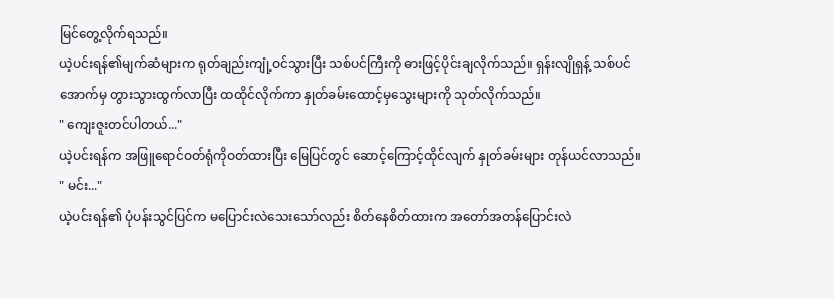မြင်တွေ့လိုက်ရသည်။
ယဲ့ပင်းရန်၏မျက်ဆံများက ရုတ်ချည်းကျုံ့ဝင်သွားပြီး သစ်ပင်ကြီးကို ဓားဖြင့်ပိုင်းချလိုက်သည်။ ရှန်းလျိုရှန့် သစ်ပင်အောက်မှ တွားသွားထွက်လာပြီး ထထိုင်လိုက်ကာ နှုတ်ခမ်းထောင့်မှသွေးများကို သုတ်လိုက်သည်။
" ကျေးဇူးတင်ပါတယ်..."
ယဲ့ပင်းရန်က အဖြူရောင်ဝတ်ရုံကိုဝတ်ထားပြီး မြေပြင်တွင် ဆောင့်ကြောင့်ထိုင်လျက် နှုတ်ခမ်းများ တုန်ယင်လာသည်။
" မင်း..."
ယဲ့ပင်းရန်၏ ပုံပန်းသွင်ပြင်က မပြောင်းလဲသေးသော်လည်း စိတ်နေစိတ်ထားက အတော်အတန်ပြောင်းလဲ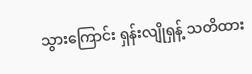သွားကြောင်း ရှန်းလျိုရှန့် သတိထား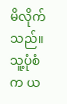မိလိုက်သည်။ သူ့ပုံစံက ယ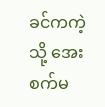ခင်ကကဲ့သို့ အေးစက်မ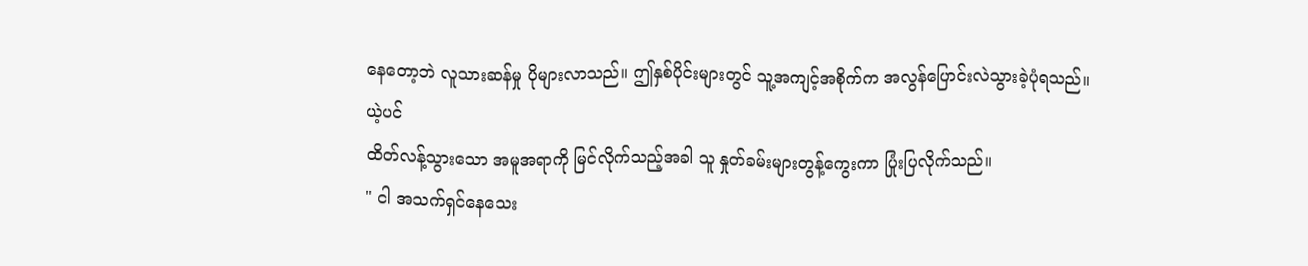နေတော့ဘဲ လူသားဆန်မှု ပိုများလာသည်။ ဤနှစ်ပိုင်းများတွင် သူ့အကျင့်အစိုက်က အလွန်ပြောင်းလဲသွားခဲ့ပုံရသည်။
ယဲ့ပင်
ထိတ်လန့်သွားသော အမူအရာကို မြင်လိုက်သည့်အခါ သူ နှုတ်ခမ်းများတွန့်ကွေးကာ ပြုံးပြလိုက်သည်။
" ငါ အသက်ရှင်နေသေး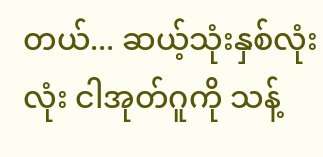တယ်... ဆယ့်သုံးနှစ်လုံးလုံး ငါအုတ်ဂူကို သန့်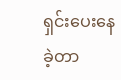ရှင်းပေးနေခဲ့တာ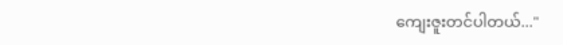ကျေးဇူးတင်ပါတယ်..."